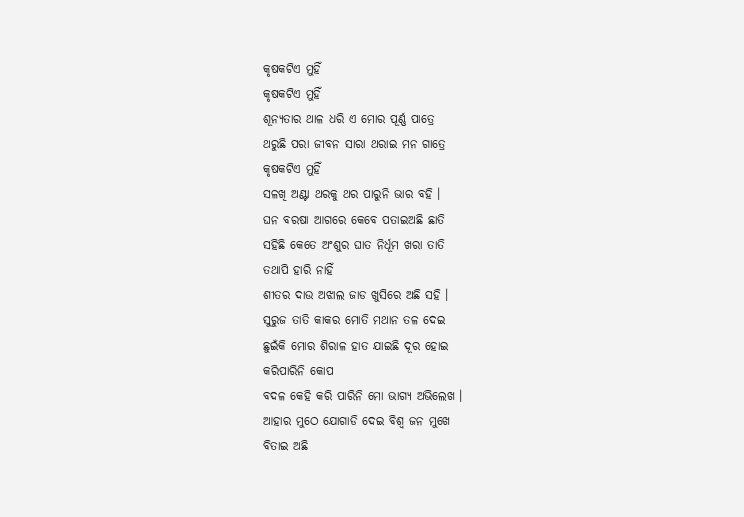କୃଷକଟିଏ ମୁହିଁ
କୃଷକଟିଏ ମୁହିଁ
ଶୂନ୍ୟତାର ଥାଳ ଧରି ଏ ମୋର ପୂର୍ଣ୍ଣ ପାତ୍ରେ
ଥରୁଛି ପରା ଜୀବନ ସାରା ଥରାଇ ମନ ଗାତ୍ରେ
କୃଷକଟିଏ ମୁହିଁ
ସଳଖି ଅଣ୍ଟା ଥରକୁ ଥର ପାରୁନି ଭାର ବହି ।
ଘନ ବରଷା ଆଗରେ କେବେ ପତାଇଅଛି ଛାତି
ସହିଛି କେତେ ଅଂଶୁର ଘାତ ନିର୍ଧୂମ ଖରା ତାତି
ତଥାପି ହାରି ନାହିଁ
ଶୀତର ଦାଉ ଅଝାଲ ଜାଡ ଖୁସିରେ ଅଛି ସହି ।
ସୁରୁଜ ତାତି କାକର ମୋତି ମଥାନ ତଳ ଦେଇ
ଛୁଇଁକି ମୋର ଶିରାଳ ହାତ ଯାଇଛି ଦୂର ହୋଇ
କରିପାରିନି କୋପ
ବଦଳ କେହି କରି ପାରିନି ମୋ ଭାଗ୍ୟ ଅଭିଲେଖ ।
ଆହାର ମୁଠେ ଯୋଗାଡି ଦେଇ ବିଶ୍ଵ ଜନ ମୁଖେ
ବିତାଇ ଅଛି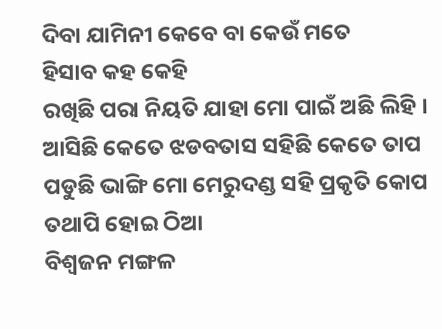ଦିବା ଯାମିନୀ କେବେ ବା କେଉଁ ମତେ
ହିସାବ କହ କେହି
ରଖିଛି ପରା ନିୟତି ଯାହା ମୋ ପାଇଁ ଅଛି ଲିହି ।
ଆସିଛି କେତେ ଝଡବତାସ ସହିଛି କେତେ ତାପ
ପଡୁଛି ଭାଙ୍ଗି ମୋ ମେରୁଦଣ୍ଡ ସହି ପ୍ରକୃତି କୋପ
ତଥାପି ହୋଇ ଠିଆ
ବିଶ୍ଵଜନ ମଙ୍ଗଳ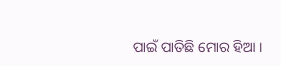ପାଇଁ ପାତିଛି ମୋର ହିଆ ।